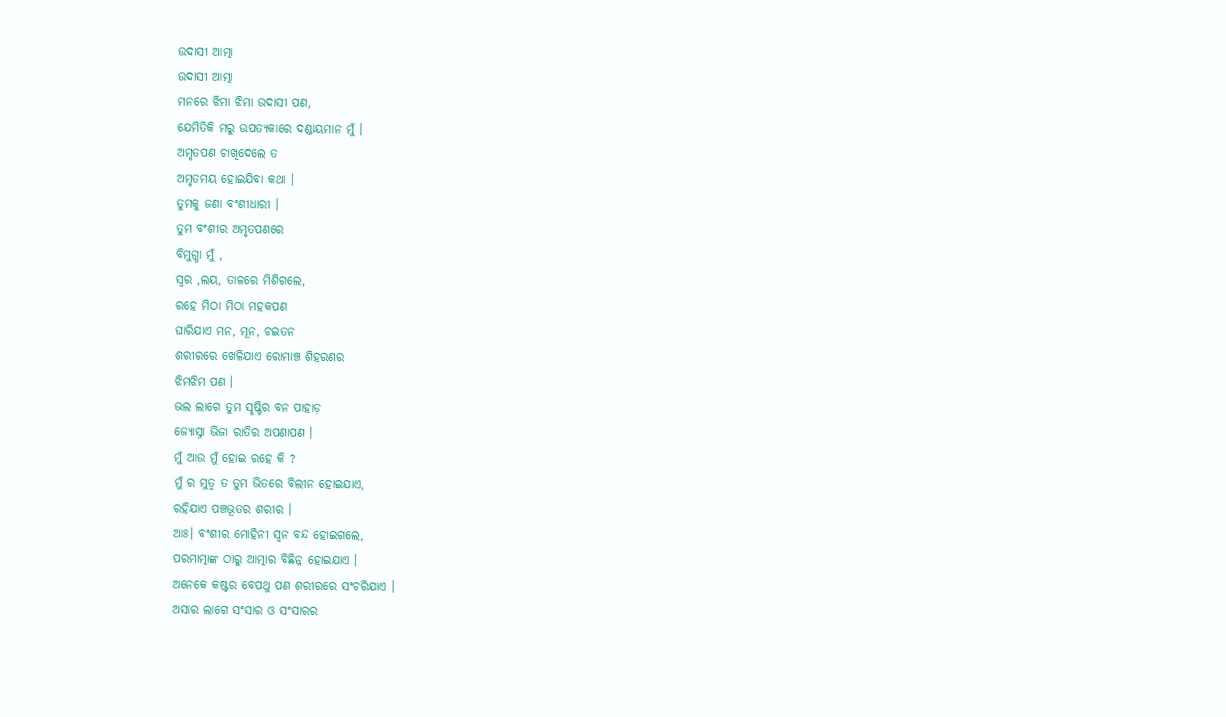ଉଦାସୀ ଆତ୍ମା
ଉଦାସୀ ଆତ୍ମା
ମନରେ ଝିମା ଝିମା ଉଦାସୀ ପଣ,
ଯେମିତିକି ମରୁ ଉପତ୍ୟକାରେ ଦଣ୍ଡାୟମାନ ମୁଁ ।
ଅମୃତପଣ ଚାଖିଦେଲେ ତ
ଅମୃତମୟ ହୋଇଯିବା କଥା ।
ତୁମକୁ ଜଣା ବଂଶୀଧାରୀ ।
ତୁମ ବଂଶୀର ଅମୃତପଣରେ
ବିମୁଗ୍ଧା ମୁଁ ,
ସ୍ୱର ,ଲୟ, ତାଳରେ ମିଶିଗଲେ,
ରହେ ମିଠା ମିଠା ମହକପଣ
ଘାରିଯାଏ ମନ, ମୂନ, ଚଇତନ
ଶରୀରରେ ଖେଳିଯାଏ ରୋମାଞ୍ଚ ଶିହରଣର
ଝିମଝିମ ପଣ ।
ଭଲ ଲାଗେ ତୁମ ସୃଷ୍ଟିର ବନ ପାହାଡ଼
ଜ୍ୟୋସ୍ନା ଭିଜା ରାତିର ଅପଣାପଣ ।
ମୁଁ ଆଉ ମୁଁ ହୋଇ ରହେ କି ?
ମୁଁ ର ମୁତ୍ୱ ତ ତୁମ ଭିତରେ ବିଲୀନ ହୋଇଯାଏ,
ରହିଯାଏ ପଞ୍ଚଭୂତର ଶରୀର ।
ଆଃ। ବଂଶୀର ମୋହିନୀ ସ୍ଵନ ବନ୍ଦ ହୋଇଗଲେ,
ପରମାତ୍ମାଙ୍କ ଠାରୁ ଆତ୍ମାର ବିଛିନ୍ନ ହୋଇଯାଏ ।
ଅନେକେ କଷ୍ଟର ବେପଥୁ ପଣ ଶରୀରରେ ସଂଚରିଯାଏ ।
ଅସାର ଲାଗେ ସଂସାର ଓ ସଂସାରର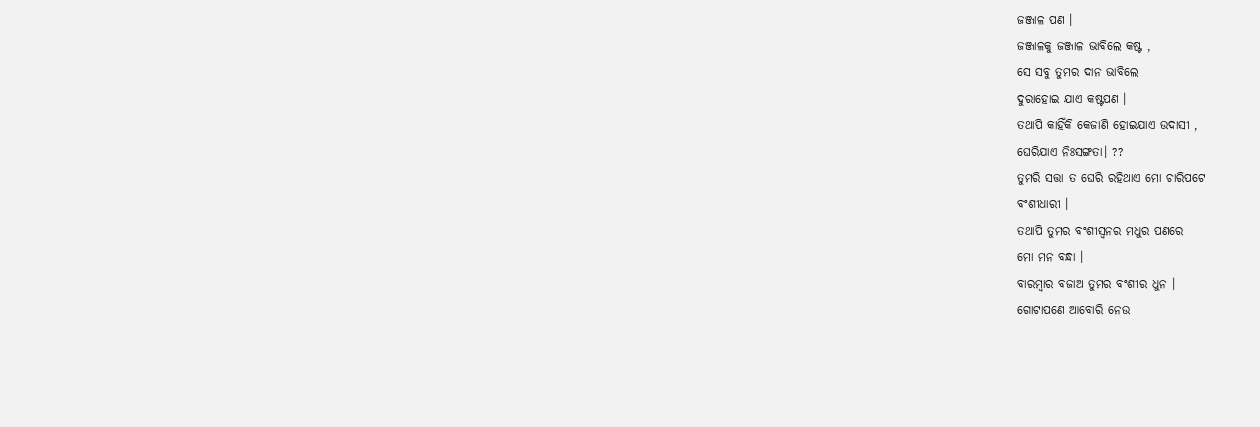ଜଞ୍ଜାଳ ପଣ ।
ଜଞ୍ଜାଳକୁ ଜଞ୍ଜାଳ ଭାବିଲେ କଷ୍ଟ ,
ସେ ସବୁ ତୁମର ଦାନ ଭାବିଲେ
ଦୁରାହୋଇ ଯାଏ କଷ୍ଟପଣ ।
ତଥାପି କାହିଁକି କେଜାଣି ହୋଇଯାଏ ଉଦାସୀ ,
ଘେରିଯାଏ ନିଃସଙ୍ଗତା। ??
ତୁମରି ସତ୍ତା ତ ଘେରି ରହିଥାଏ ମୋ ଚାରିପଟେ
ବଂଶୀଧାରୀ ।
ତଥାପି ତୁମର ବଂଶୀସ୍ଵନର ମଧୁର ପଣରେ
ମୋ ମନ ବନ୍ଧା ।
ବାରମ୍ବାର ବଜାଅ ତୁମର ବଂଶୀର ଧୁନ ।
ଗୋଟାପଣେ ଆବୋରି ନେଉ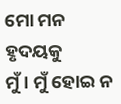ମୋ ମନ ହୃଦୟକୁ
ମୁଁ । ମୁଁ ହୋଇ ନ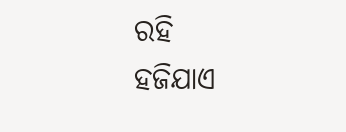ରହି
ହଜିଯାଏ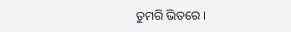ତୁମରି ଭିତରେ ।